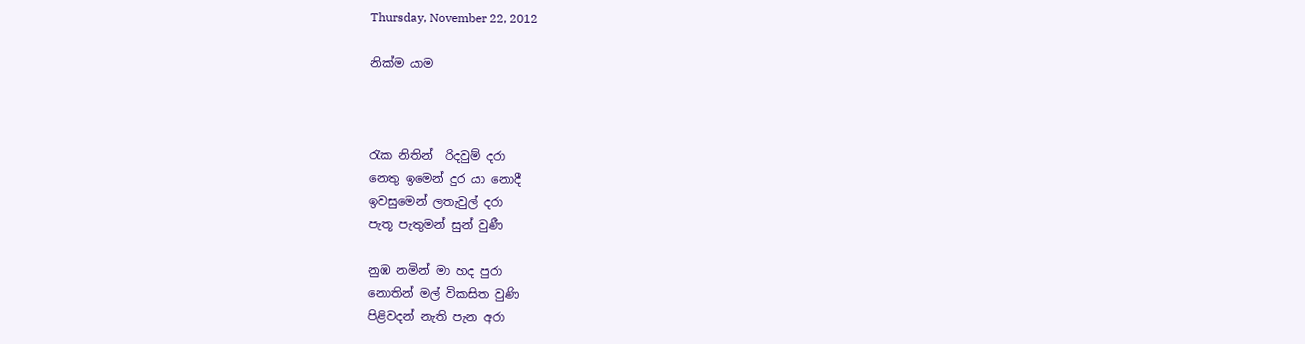Thursday, November 22, 2012

නික්ම යාම



රැක නිතින්  රිදවුම් දරා
නෙතු ඉමෙන් දුර යා නොදී
ඉවසුමෙන් ලතැවුල් දරා
පැතූ පැතුමන් සුන් වුණී

නුඹ නමින් මා හද පුරා
නොතින් මල් විකසිත වුණි
පිළිවදන් නැති පැන අරා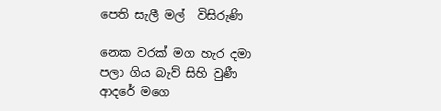පෙති සැලී මල්  විසිරුණි

නෙක වරක් මග හැර දමා
පලා ගිය බැව් සිහි වුණී
ආදරේ මගෙ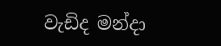වැඩිද මන්දා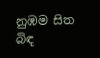නුඹම සිත බිඳ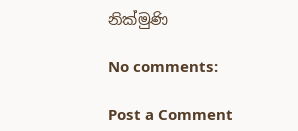නික්මුණි

No comments:

Post a Comment